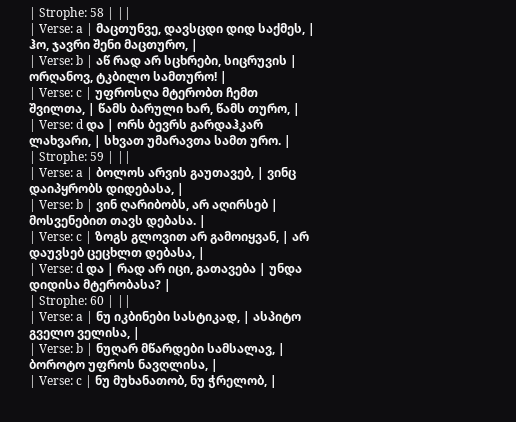| Strophe: 58 | ||
| Verse: a | მაცთუნვე, დავსცდი დიდ საქმეს, | ჰო, ჯავრი შენი მაცთურო, |
| Verse: b | აწ რად არ სცხრები, სიცრუვის | ორღანოვ, ტკბილო სამთურო! |
| Verse: c | უფროსღა მტერობთ ჩემთ შვილთა, | წამს ბარული ხარ, წამს თურო, |
| Verse: d და | ორს ბევრს გარდაჰკარ ლახვარი, | სხვათ უმარავთა სამთ ურო. |
| Strophe: 59 | ||
| Verse: a | ბოლოს არვის გაუთავებ, | ვინც დაიპყრობს დიდებასა, |
| Verse: b | ვინ ღარიბობს, არ აღირსებ | მოსვენებით თავს დებასა. |
| Verse: c | ზოგს გლოვით არ გამოიყვან, | არ დაუვსებ ცეცხლთ დებასა, |
| Verse: d და | რად არ იცი, გათავება | უნდა დიდისა მტერობასა? |
| Strophe: 60 | ||
| Verse: a | ნუ იკბინები სასტიკად, | ასპიტო გველო ველისა, |
| Verse: b | ნუღარ მწარდები სამსალავ, | ბოროტო უფროს ნავღლისა, |
| Verse: c | ნუ მუხანათობ, ნუ ჭრელობ, |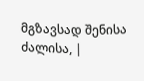მგზავსად შენისა ძალისა, |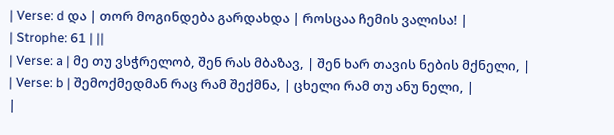| Verse: d და | თორ მოგინდება გარდახდა | როსცაა ჩემის ვალისა! |
| Strophe: 61 | ||
| Verse: a | მე თუ ვსჭრელობ, შენ რას მბაზავ, | შენ ხარ თავის ნების მქნელი, |
| Verse: b | შემოქმედმან რაც რამ შექმნა, | ცხელი რამ თუ ანუ ნელი, |
|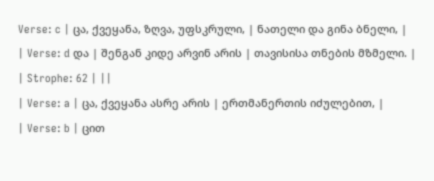Verse: c | ცა, ქვეყანა, ზღვა, უფსკრული, | ნათელი და გინა ბნელი, |
| Verse: d და | შენგან კიდე არვინ არის | თავისისა თნების მზმელი. |
| Strophe: 62 | ||
| Verse: a | ცა, ქვეყანა ასრე არის | ერთმანერთის იძულებით, |
| Verse: b | ცით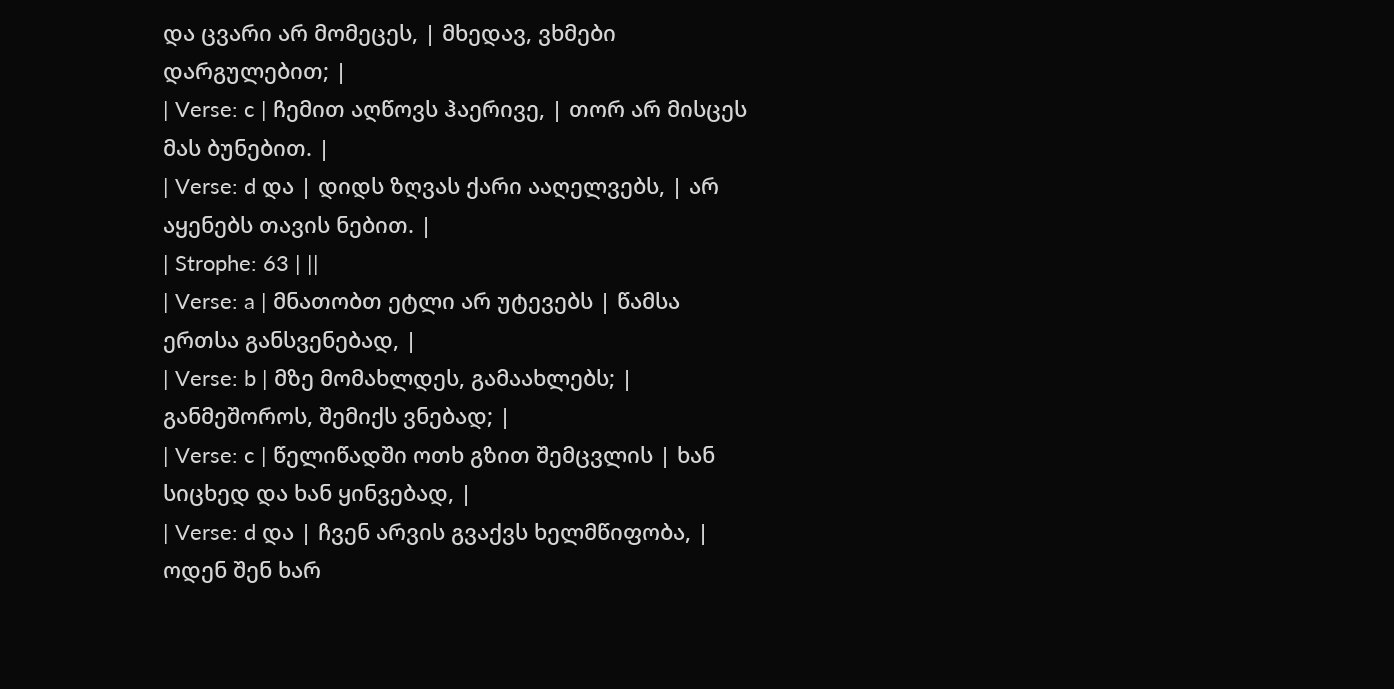და ცვარი არ მომეცეს, | მხედავ, ვხმები დარგულებით; |
| Verse: c | ჩემით აღწოვს ჰაერივე, | თორ არ მისცეს მას ბუნებით. |
| Verse: d და | დიდს ზღვას ქარი ააღელვებს, | არ აყენებს თავის ნებით. |
| Strophe: 63 | ||
| Verse: a | მნათობთ ეტლი არ უტევებს | წამსა ერთსა განსვენებად, |
| Verse: b | მზე მომახლდეს, გამაახლებს; | განმეშოროს, შემიქს ვნებად; |
| Verse: c | წელიწადში ოთხ გზით შემცვლის | ხან სიცხედ და ხან ყინვებად, |
| Verse: d და | ჩვენ არვის გვაქვს ხელმწიფობა, | ოდენ შენ ხარ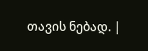თავის ნებად. |